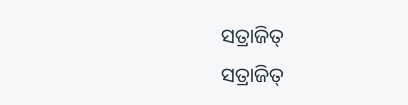ସତ୍ରାଜିତ୍
ସତ୍ରାଜିତ୍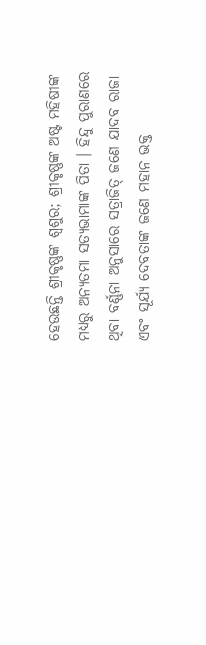ହେଉଛନ୍ତି ଶ୍ରୀକୃଷ୍ଣଙ୍କ ଶ୍ୱଶୁର; ଶ୍ରୀକୃଷ୍ଣଙ୍କ ଅଷ୍ଟ ମହିଷୀଙ୍କ ମଧ୍ୟରୁ ଅନ୍ୟତମା ସତ୍ୟଭାମାଙ୍କ ପିତା । ହିନ୍ଦୁ ପୁରାଣରେ ଥିବା ବର୍ଣ୍ଣନା ଅନୁସାରେ ସତ୍ରାଜିତ୍ ଜଣେ ଯାଦବ ରାଜା ଏବଂ ସୂର୍ଯ୍ୟ ଦେବତାଙ୍କ ଜଣେ ମହାନ ଭକ୍ତ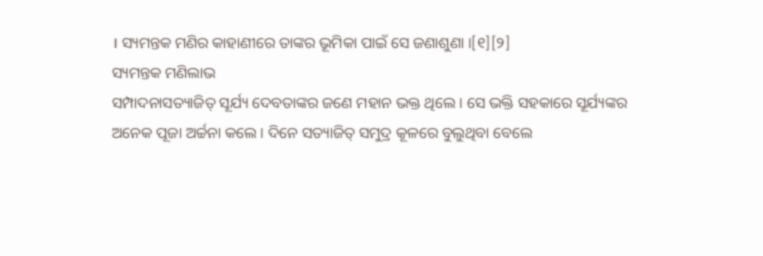। ସ୍ୟମନ୍ତକ ମଣିର କାହାଣୀରେ ତାଙ୍କର ଭୂମିକା ପାଇଁ ସେ ଜଣାଶୁଣା ।[୧][୨]
ସ୍ୟମନ୍ତକ ମଣିଲାଭ
ସମ୍ପାଦନାସତ୍ୟାଜିତ୍ ସୂର୍ଯ୍ୟ ଦେବତାଙ୍କର ଜଣେ ମହାନ ଭକ୍ତ ଥିଲେ । ସେ ଭକ୍ତି ସହକାରେ ସୂର୍ଯ୍ୟଙ୍କର ଅନେକ ପୂଜା ଅର୍ଚ୍ଚନା କଲେ । ଦିନେ ସତ୍ୟାଜିତ୍ ସମୁଦ୍ର କୂଳରେ ବୁଲୁଥିବା ବେଲେ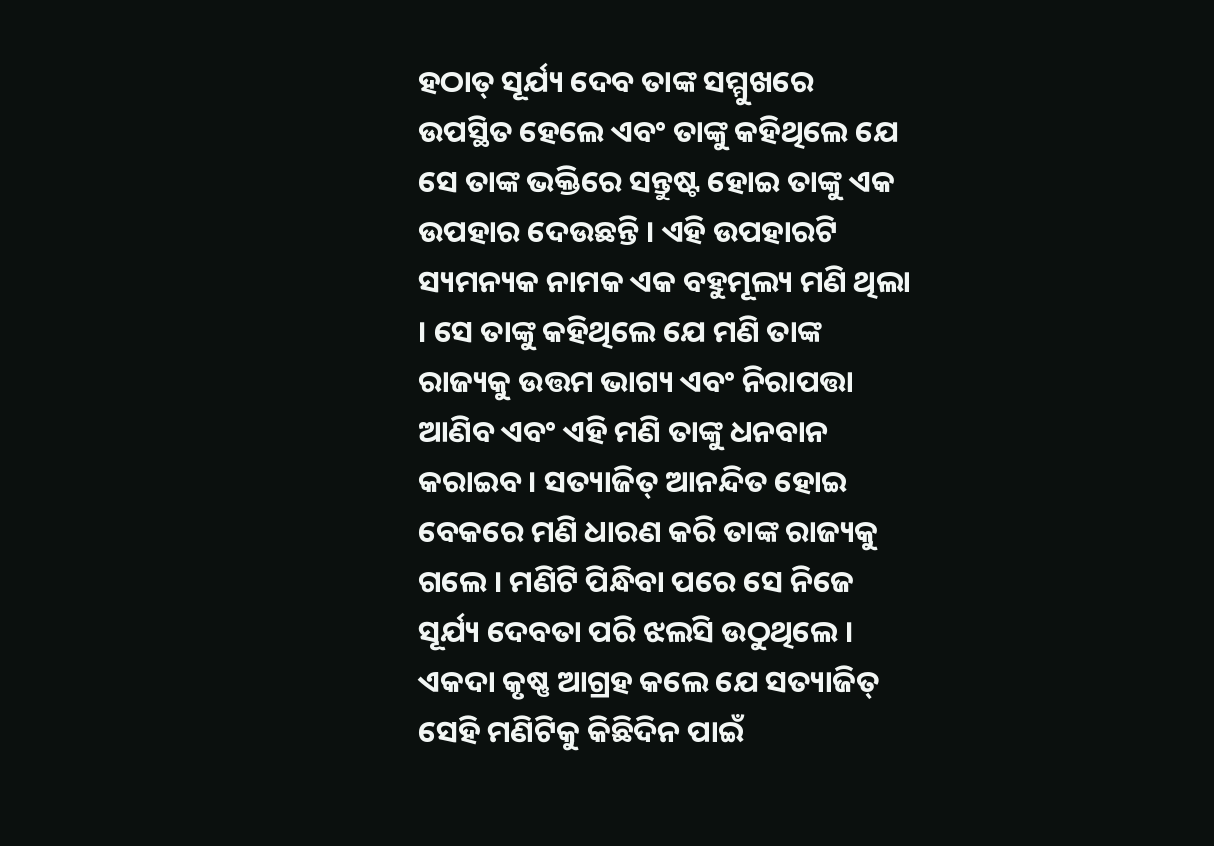ହଠାତ୍ ସୂର୍ଯ୍ୟ ଦେବ ତାଙ୍କ ସମ୍ମୁଖରେ ଉପସ୍ଥିତ ହେଲେ ଏବଂ ତାଙ୍କୁ କହିଥିଲେ ଯେ ସେ ତାଙ୍କ ଭକ୍ତିରେ ସନ୍ତୁଷ୍ଟ ହୋଇ ତାଙ୍କୁ ଏକ ଉପହାର ଦେଉଛନ୍ତି । ଏହି ଉପହାରଟି ସ୍ୟମନ୍ୟକ ନାମକ ଏକ ବହୁମୂଲ୍ୟ ମଣି ଥିଲା । ସେ ତାଙ୍କୁ କହିଥିଲେ ଯେ ମଣି ତାଙ୍କ ରାଜ୍ୟକୁ ଉତ୍ତମ ଭାଗ୍ୟ ଏବଂ ନିରାପତ୍ତା ଆଣିବ ଏବଂ ଏହି ମଣି ତାଙ୍କୁ ଧନବାନ କରାଇବ । ସତ୍ୟାଜିତ୍ ଆନନ୍ଦିତ ହୋଇ ବେକରେ ମଣି ଧାରଣ କରି ତାଙ୍କ ରାଜ୍ୟକୁ ଗଲେ । ମଣିଟି ପିନ୍ଧିବା ପରେ ସେ ନିଜେ ସୂର୍ଯ୍ୟ ଦେବତା ପରି ଝଲସି ଉଠୁଥିଲେ । ଏକଦା କୃଷ୍ଣ ଆଗ୍ରହ କଲେ ଯେ ସତ୍ୟାଜିତ୍ ସେହି ମଣିଟିକୁ କିଛିଦିନ ପାଇଁ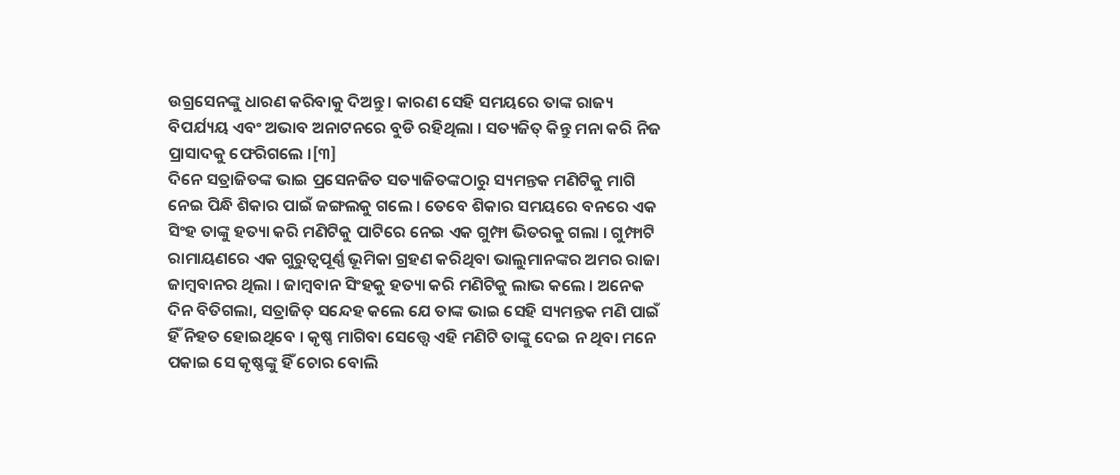ଉଗ୍ରସେନଙ୍କୁ ଧାରଣ କରିବାକୁ ଦିଅନ୍ତୁ । କାରଣ ସେହି ସମୟରେ ତାଙ୍କ ରାଜ୍ୟ ବିପର୍ଯ୍ୟୟ ଏବଂ ଅଭାବ ଅନାଟନରେ ବୁଡି ରହିଥିଲା । ସତ୍ୟଜିତ୍ କିନ୍ତୁ ମନା କରି ନିଜ ପ୍ରାସାଦକୁ ଫେରିଗଲେ ।[୩]
ଦିନେ ସତ୍ରାଜିତଙ୍କ ଭାଇ ପ୍ରସେନଜିତ ସତ୍ୟାଜିତଙ୍କଠାରୁ ସ୍ୟମନ୍ତକ ମଣିଟିକୁ ମାଗି ନେଇ ପିନ୍ଧି ଶିକାର ପାଇଁ ଜଙ୍ଗଲକୁ ଗଲେ । ତେବେ ଶିକାର ସମୟରେ ବନରେ ଏକ ସିଂହ ତାଙ୍କୁ ହତ୍ୟା କରି ମଣିଟିକୁ ପାଟିରେ ନେଇ ଏକ ଗୁମ୍ଫା ଭିତରକୁ ଗଲା । ଗୁମ୍ଫାଟି ରାମାୟଣରେ ଏକ ଗୁରୁତ୍ୱପୂର୍ଣ୍ଣ ଭୂମିକା ଗ୍ରହଣ କରିଥିବା ଭାଲୁମାନଙ୍କର ଅମର ରାଜା ଜାମ୍ବବାନର ଥିଲା । ଜାମ୍ବବାନ ସିଂହକୁ ହତ୍ୟା କରି ମଣିଟିକୁ ଲାଭ କଲେ । ଅନେକ ଦିନ ବିତିଗଲା, ସତ୍ରାଜିତ୍ ସନ୍ଦେହ କଲେ ଯେ ତାଙ୍କ ଭାଇ ସେହି ସ୍ୟମନ୍ତକ ମଣି ପାଇଁ ହିଁ ନିହତ ହୋଇଥିବେ । କୃଷ୍ଣ ମାଗିବା ସେତ୍ତ୍ୱେ ଏହି ମଣିଟି ତାଙ୍କୁ ଦେଇ ନ ଥିବା ମନେ ପକାଇ ସେ କୃଷ୍ଣଙ୍କୁ ହିଁ ଚୋର ବୋଲି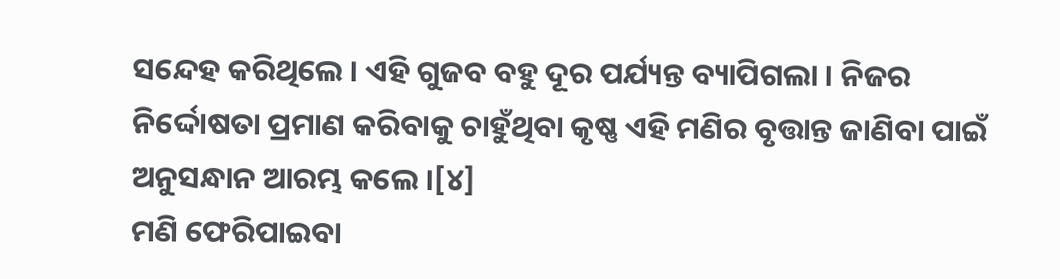ସନ୍ଦେହ କରିଥିଲେ । ଏହି ଗୁଜବ ବହୁ ଦୂର ପର୍ଯ୍ୟନ୍ତ ବ୍ୟାପିଗଲା । ନିଜର ନିର୍ଦ୍ଦୋଷତା ପ୍ରମାଣ କରିବାକୁ ଚାହୁଁଥିବା କୃଷ୍ଣ ଏହି ମଣିର ବୃତ୍ତାନ୍ତ ଜାଣିବା ପାଇଁ ଅନୁସନ୍ଧାନ ଆରମ୍ଭ କଲେ ।[୪]
ମଣି ଫେରିପାଇବା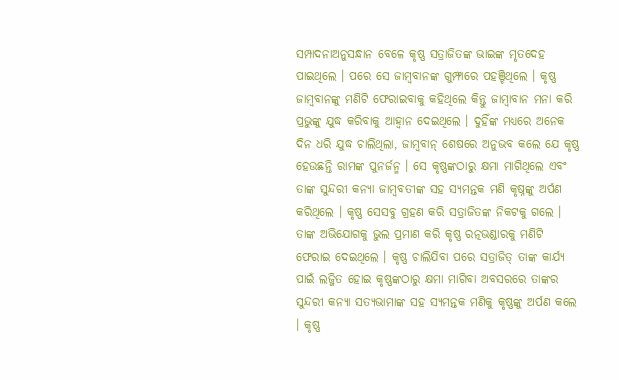ସମ୍ପାଦନାଅନୁସନ୍ଧାନ ବେଳେ କୃଷ୍ଣ ସତ୍ରାଜିତଙ୍କ ଭାଇଙ୍କ ମୃତଦେହ ପାଇଥିଲେ । ପରେ ସେ ଜାମ୍ବବାନଙ୍କ ଗୁମ୍ଫାରେ ପହଞ୍ଚିଥିଲେ । କୃଷ୍ଣ ଜାମ୍ବବାନଙ୍କୁ ମଣିଟି ଫେରାଇବାକୁ କହିଥିଲେ କିନ୍ତୁ ଜାମ୍ବାବାନ ମନା କରି ପ୍ରଭୁଙ୍କୁ ଯୁଦ୍ଧ କରିବାକୁ ଆହ୍ୱାନ ଦେଇଥିଲେ । ଦୁହିଁଙ୍କ ମଧ୍ୟରେ ଅନେକ ଦିନ ଧରି ଯୁଦ୍ଧ ଚାଲିଥିଲା, ଜାମ୍ବବାନ୍ ଶେଷରେ ଅନୁଭବ କଲେ ଯେ କୃଷ୍ଣ ହେଉଛନ୍ତି ରାମଙ୍କ ପୁନର୍ଜନ୍ମ । ସେ କୃଷ୍ଣଙ୍କଠାରୁ କ୍ଷମା ମାଗିଥିଲେ ଏବଂ ତାଙ୍କ ସୁନ୍ଦରୀ କନ୍ୟା ଜାମ୍ବବତୀଙ୍କ ସହ ସ୍ୟମନ୍ତକ ମଣି କୃଷ୍ନଙ୍କୁ ଅର୍ପଣ କରିଥିଲେ । କୃଷ୍ଣ ସେସବୁ ଗ୍ରହଣ କରି ସତ୍ରାଜିତଙ୍କ ନିକଟକୁ ଗଲେ । ତାଙ୍କ ଅଭିଯୋଗକୁ ଭୁଲ ପ୍ରମାଣ କରି କୃଷ୍ଣ ରତ୍ନଭଣ୍ଡାରକୁ ମଣିଟି ଫେରାଇ ଦେଇଥିଲେ । କୃଷ୍ଣ ଚାଲିଯିବା ପରେ ସତ୍ରାଜିତ୍ ତାଙ୍କ କାର୍ଯ୍ୟ ପାଇଁ ଲଜ୍ଜିତ ହୋଇ କୃଷ୍ଣଙ୍କଠାରୁ କ୍ଷମା ମାଗିବା ଅବସରରେ ତାଙ୍କର ସୁନ୍ଦରୀ କନ୍ୟା ସତ୍ୟଭାମାଙ୍କ ସହ ସ୍ୟମନ୍ତକ ମଣିକୁ କୃଷ୍ଣଙ୍କୁ ଅର୍ପଣ କଲେ । କୃଷ୍ଣ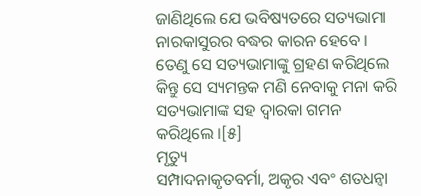ଜାଣିଥିଲେ ଯେ ଭବିଷ୍ୟତରେ ସତ୍ୟଭାମା ନାରକାସୁରର ବଦ୍ଧର କାରନ ହେବେ । ତେଣୁ ସେ ସତ୍ୟଭାମାଙ୍କୁ ଗ୍ରହଣ କରିଥିଲେ କିନ୍ତୁ ସେ ସ୍ୟମନ୍ତକ ମଣି ନେବାକୁ ମନା କରି ସତ୍ୟଭାମାଙ୍କ ସହ ଦ୍ୱାରକା ଗମନ କରିଥିଲେ ।[୫]
ମୃତ୍ୟୁ
ସମ୍ପାଦନାକୃତବର୍ମା, ଅକୃର ଏବଂ ଶତଧନ୍ୱା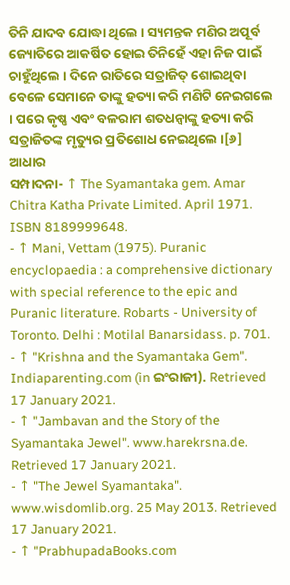ତିନି ଯାଦବ ଯୋଦ୍ଧା ଥିଲେ । ସ୍ୟମନ୍ତକ ମଣିର ଅପୂର୍ବ ଜ୍ୟୋତିରେ ଆକର୍ଷିତ ହୋଇ ତିନିହେଁ ଏହା ନିଜ ପାଇଁ ଚାହୁଁଥିଲେ । ଦିନେ ରାତିରେ ସତ୍ରାଜିତ୍ ଶୋଇଥିବା ବେଳେ ସେମାନେ ତାଙ୍କୁ ହତ୍ୟା କରି ମଣିଟି ନେଇଗଲେ । ପରେ କୃଷ୍ଣ ଏବଂ ବଳରାମ ଶତଧନ୍ୱାଙ୍କୁ ହତ୍ୟା କରି ସତ୍ରାଜିତଙ୍କ ମୃତ୍ୟୁର ପ୍ରତିଶୋଧ ନେଇଥିଲେ ।[୬]
ଆଧାର
ସମ୍ପାଦନା- ↑ The Syamantaka gem. Amar Chitra Katha Private Limited. April 1971. ISBN 8189999648.
- ↑ Mani, Vettam (1975). Puranic encyclopaedia : a comprehensive dictionary with special reference to the epic and Puranic literature. Robarts - University of Toronto. Delhi : Motilal Banarsidass. p. 701.
- ↑ "Krishna and the Syamantaka Gem". Indiaparenting.com (in ଇଂରାଜୀ). Retrieved 17 January 2021.
- ↑ "Jambavan and the Story of the Syamantaka Jewel". www.harekrsna.de. Retrieved 17 January 2021.
- ↑ "The Jewel Syamantaka". www.wisdomlib.org. 25 May 2013. Retrieved 17 January 2021.
- ↑ "PrabhupadaBooks.com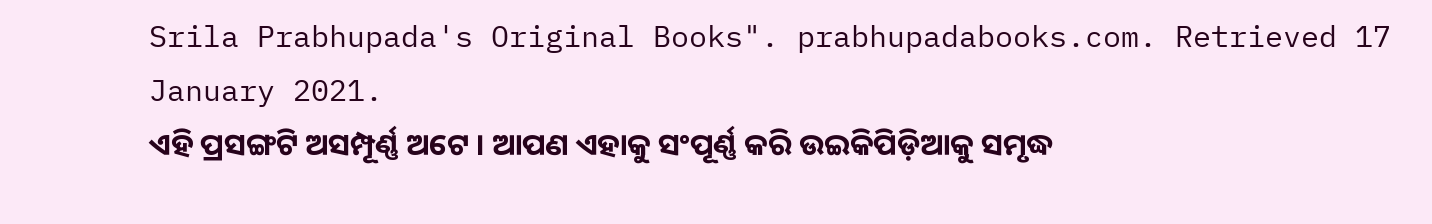Srila Prabhupada's Original Books". prabhupadabooks.com. Retrieved 17 January 2021.
ଏହି ପ୍ରସଙ୍ଗଟି ଅସମ୍ପୂର୍ଣ୍ଣ ଅଟେ । ଆପଣ ଏହାକୁ ସଂପୂର୍ଣ୍ଣ କରି ଉଇକିପିଡ଼ିଆକୁ ସମୃଦ୍ଧ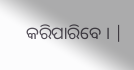କରିପାରିବେ । |